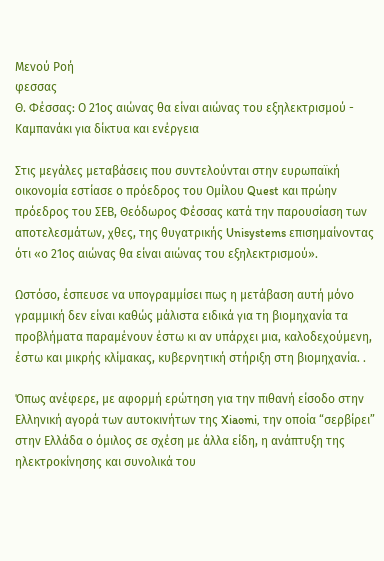Μενού Ροή
φεσσας
Θ. Φέσσας: Ο 21ος αιώνας θα είναι αιώνας του εξηλεκτρισμού - Καμπανάκι για δίκτυα και ενέργεια

Στις μεγάλες μεταβάσεις που συντελούνται στην ευρωπαϊκή οικονομία εστίασε ο πρόεδρος του Ομίλου Quest και πρώην πρόεδρος του ΣΕΒ, Θεόδωρος Φέσσας κατά την παρουσίαση των αποτελεσμάτων, χθες, της θυγατρικής Unisystems επισημαίνοντας ότι «ο 21ος αιώνας θα είναι αιώνας του εξηλεκτρισμού».

Ωστόσο, έσπευσε να υπογραμμίσει πως η μετάβαση αυτή μόνο γραμμική δεν είναι καθώς μάλιστα ειδικά για τη βιομηχανία τα προβλήματα παραμένουν έστω κι αν υπάρχει μια, καλοδεχούμενη, έστω και μικρής κλίμακας, κυβερνητική στήριξη στη βιομηχανία. .

Όπως ανέφερε, με αφορμή ερώτηση για την πιθανή είσοδο στην Ελληνική αγορά των αυτοκινήτων της Xiaomi, την οποία “σερβίρει” στην Ελλάδα ο όμιλος σε σχέση με άλλα είδη, η ανάπτυξη της ηλεκτροκίνησης και συνολικά του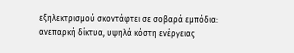εξηλεκτρισμού σκοντάφτει σε σοβαρά εμπόδια: ανεπαρκή δίκτυα, υψηλά κόστη ενέργειας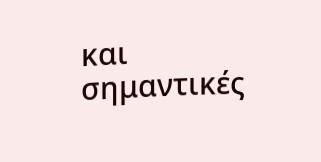και σημαντικές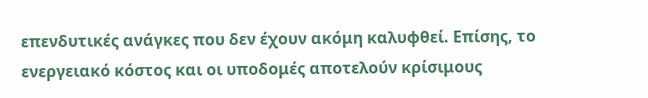επενδυτικές ανάγκες που δεν έχουν ακόμη καλυφθεί. Επίσης, το ενεργειακό κόστος και οι υποδομές αποτελούν κρίσιμους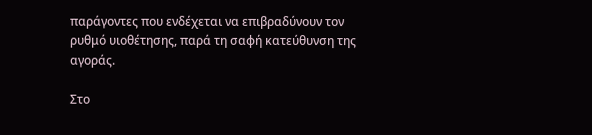παράγοντες που ενδέχεται να επιβραδύνουν τον ρυθμό υιοθέτησης, παρά τη σαφή κατεύθυνση της αγοράς.

Στο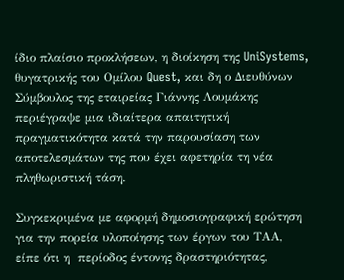ίδιο πλαίσιο προκλήσεων, η διοίκηση της UniSystems, θυγατρικής του Ομίλου Quest, και δη ο Διευθύνων Σύμβουλος της εταιρείας Γιάννης Λουμάκης περιέγραψε μια ιδιαίτερα απαιτητική πραγματικότητα κατά την παρουσίαση των αποτελεσμάτων της που έχει αφετηρία τη νέα πληθωριστική τάση.

Συγκεκριμένα με αφορμή δημοσιογραφική ερώτηση για την πορεία υλοποίησης των έργων του ΤΑΑ, είπε ότι η  περίοδος έντονης δραστηριότητας,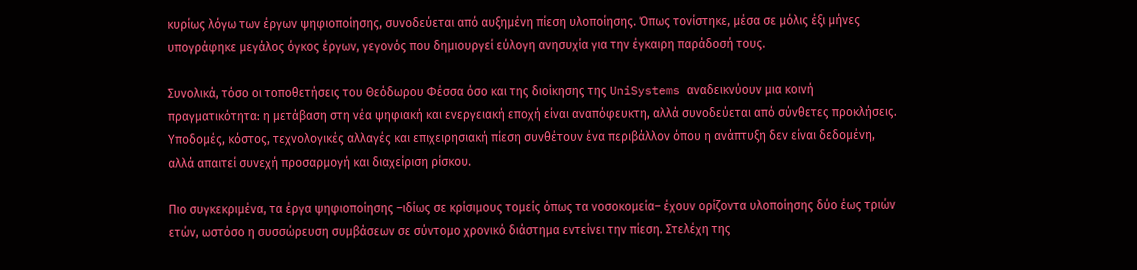κυρίως λόγω των έργων ψηφιοποίησης, συνοδεύεται από αυξημένη πίεση υλοποίησης. Όπως τονίστηκε, μέσα σε μόλις έξι μήνες υπογράφηκε μεγάλος όγκος έργων, γεγονός που δημιουργεί εύλογη ανησυχία για την έγκαιρη παράδοσή τους.

Συνολικά, τόσο οι τοποθετήσεις του Θεόδωρου Φέσσα όσο και της διοίκησης της UniSystems αναδεικνύουν μια κοινή πραγματικότητα: η μετάβαση στη νέα ψηφιακή και ενεργειακή εποχή είναι αναπόφευκτη, αλλά συνοδεύεται από σύνθετες προκλήσεις. Υποδομές, κόστος, τεχνολογικές αλλαγές και επιχειρησιακή πίεση συνθέτουν ένα περιβάλλον όπου η ανάπτυξη δεν είναι δεδομένη, αλλά απαιτεί συνεχή προσαρμογή και διαχείριση ρίσκου.

Πιο συγκεκριμένα, τα έργα ψηφιοποίησης –ιδίως σε κρίσιμους τομείς όπως τα νοσοκομεία– έχουν ορίζοντα υλοποίησης δύο έως τριών ετών, ωστόσο η συσσώρευση συμβάσεων σε σύντομο χρονικό διάστημα εντείνει την πίεση. Στελέχη της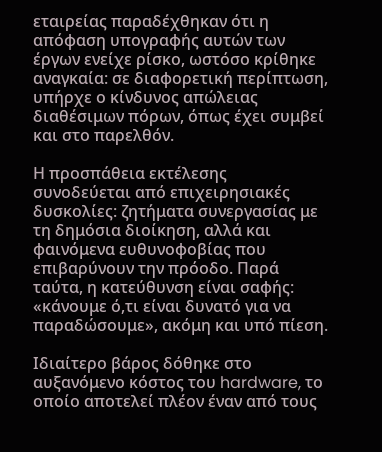εταιρείας παραδέχθηκαν ότι η απόφαση υπογραφής αυτών των έργων ενείχε ρίσκο, ωστόσο κρίθηκε αναγκαία: σε διαφορετική περίπτωση, υπήρχε ο κίνδυνος απώλειας διαθέσιμων πόρων, όπως έχει συμβεί και στο παρελθόν.

Η προσπάθεια εκτέλεσης συνοδεύεται από επιχειρησιακές δυσκολίες: ζητήματα συνεργασίας με τη δημόσια διοίκηση, αλλά και φαινόμενα ευθυνοφοβίας που επιβαρύνουν την πρόοδο. Παρά ταύτα, η κατεύθυνση είναι σαφής: «κάνουμε ό,τι είναι δυνατό για να παραδώσουμε», ακόμη και υπό πίεση.

Ιδιαίτερο βάρος δόθηκε στο αυξανόμενο κόστος του hardware, το οποίο αποτελεί πλέον έναν από τους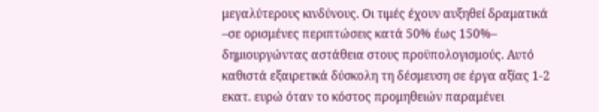μεγαλύτερους κινδύνους. Οι τιμές έχουν αυξηθεί δραματικά –σε ορισμένες περιπτώσεις κατά 50% έως 150%– δημιουργώντας αστάθεια στους προϋπολογισμούς. Αυτό καθιστά εξαιρετικά δύσκολη τη δέσμευση σε έργα αξίας 1-2 εκατ. ευρώ όταν το κόστος προμηθειών παραμένει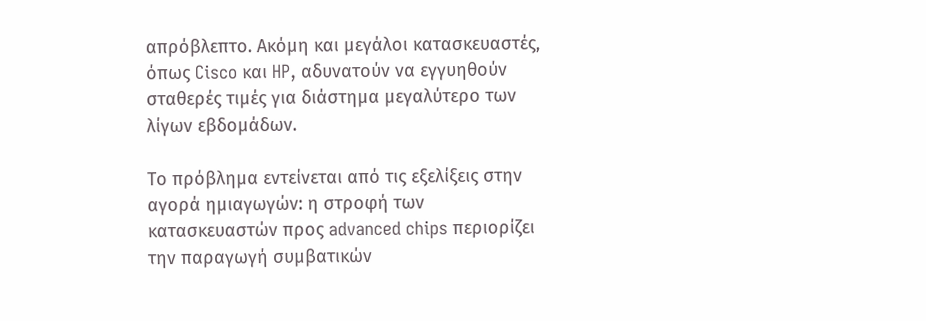απρόβλεπτο. Ακόμη και μεγάλοι κατασκευαστές, όπως Cisco και HP, αδυνατούν να εγγυηθούν σταθερές τιμές για διάστημα μεγαλύτερο των λίγων εβδομάδων.

Το πρόβλημα εντείνεται από τις εξελίξεις στην αγορά ημιαγωγών: η στροφή των κατασκευαστών προς advanced chips περιορίζει την παραγωγή συμβατικών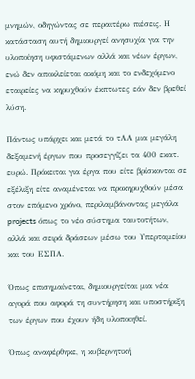μνημών, οδηγώντας σε περαιτέρω πιέσεις. Η κατάσταση αυτή δημιουργεί ανησυχία για την υλοποίηση υφιστάμενων αλλά και νέων έργων, ενώ δεν αποκλείεται ακόμη και το ενδεχόμενο εταιρείες να κηρυχθούν έκπτωτες εάν δεν βρεθεί λύση.

Πάντως υπάρχει και μετά το τΑΑ μια μεγάλη δεξαμενή έργων που προσεγγίζει τα 400 εκατ. ευρώ. Πρόκειται για έργα που είτε βρίσκονται σε εξέλιξη είτε αναμένεται να προκηρυχθούν μέσα στον επόμενο χρόνο, περιλαμβάνοντας μεγάλα projects όπως το νέο σύστημα ταυτοτήτων, αλλά και σειρά δράσεων μέσω του Υπερταμείου και του ΕΣΠΑ.

Όπως επισημαίνεται, δημιουργείται μια νέα αγορά που αφορά τη συντήρηση και υποστήριξη των έργων που έχουν ήδη υλοποιηθεί.

Όπως αναφέρθηκε, η κυβερνητική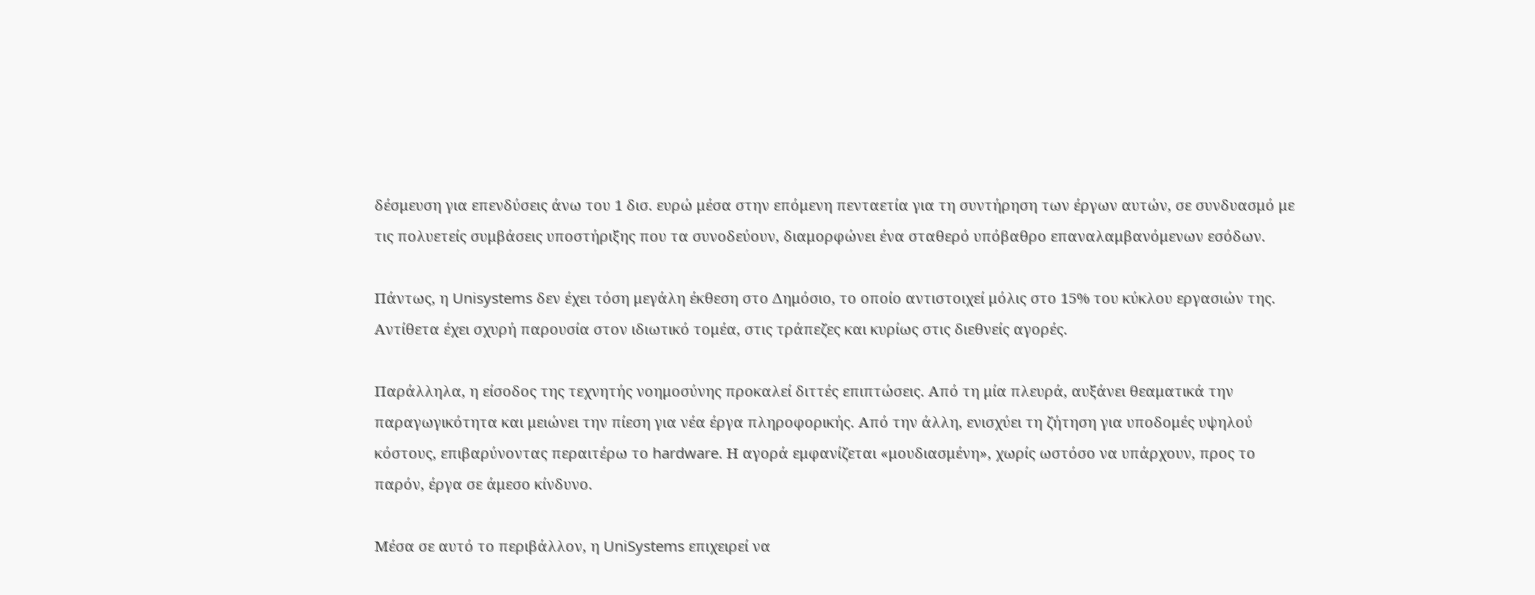δέσμευση για επενδύσεις άνω του 1 δισ. ευρώ μέσα στην επόμενη πενταετία για τη συντήρηση των έργων αυτών, σε συνδυασμό με τις πολυετείς συμβάσεις υποστήριξης που τα συνοδεύουν, διαμορφώνει ένα σταθερό υπόβαθρο επαναλαμβανόμενων εσόδων.

Πάντως, η Unisystems δεν έχει τόση μεγάλη έκθεση στο Δημόσιο, το οποίο αντιστοιχεί μόλις στο 15% του κύκλου εργασιών της. Αντίθετα έχει σχυρή παρουσία στον ιδιωτικό τομέα, στις τράπεζες και κυρίως στις διεθνείς αγορές.

Παράλληλα, η είσοδος της τεχνητής νοημοσύνης προκαλεί διττές επιπτώσεις. Από τη μία πλευρά, αυξάνει θεαματικά την παραγωγικότητα και μειώνει την πίεση για νέα έργα πληροφορικής. Από την άλλη, ενισχύει τη ζήτηση για υποδομές υψηλού κόστους, επιβαρύνοντας περαιτέρω το hardware. Η αγορά εμφανίζεται «μουδιασμένη», χωρίς ωστόσο να υπάρχουν, προς το παρόν, έργα σε άμεσο κίνδυνο.

Μέσα σε αυτό το περιβάλλον, η UniSystems επιχειρεί να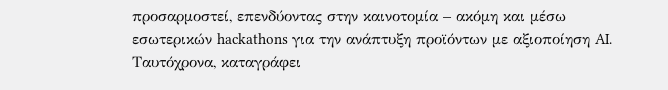προσαρμοστεί, επενδύοντας στην καινοτομία – ακόμη και μέσω εσωτερικών hackathons για την ανάπτυξη προϊόντων με αξιοποίηση AI. Ταυτόχρονα, καταγράφει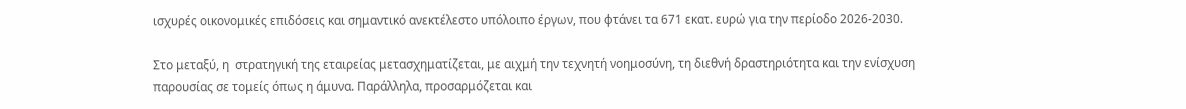ισχυρές οικονομικές επιδόσεις και σημαντικό ανεκτέλεστο υπόλοιπο έργων, που φτάνει τα 671 εκατ. ευρώ για την περίοδο 2026-2030.

Στο μεταξύ, η  στρατηγική της εταιρείας μετασχηματίζεται, με αιχμή την τεχνητή νοημοσύνη, τη διεθνή δραστηριότητα και την ενίσχυση παρουσίας σε τομείς όπως η άμυνα. Παράλληλα, προσαρμόζεται και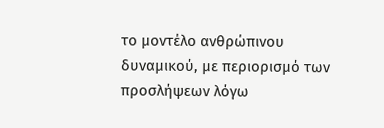το μοντέλο ανθρώπινου δυναμικού, με περιορισμό των προσλήψεων λόγω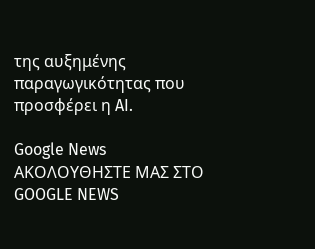της αυξημένης παραγωγικότητας που προσφέρει η AI.

Google News ΑΚΟΛΟΥΘΗΣΤΕ ΜΑΣ ΣΤΟ GOOGLE NEWS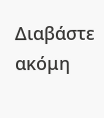Διαβάστε ακόμη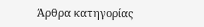Άρθρα κατηγορίας